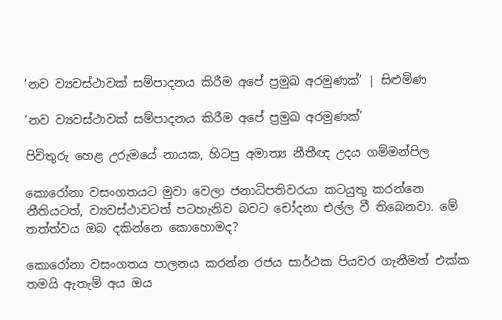‘නව ව්‍යවස්ථාවක් සම්පාදනය කිරීම අපේ ප්‍රමුඛ අරමුණක්’ | සිළුමිණ

‘නව ව්‍යවස්ථාවක් සම්පාදනය කිරීම අපේ ප්‍රමුඛ අරමුණක්’

පිවිතුරු හෙළ උරුමයේ නායක, හිටපු අමාත්‍ය නීතීඥ උදය ගම්මන්පිල

කොරෝනා වසංගතයට මුවා වෙලා ජනාධිපතිවරයා කටයුතු කරන්නෙ නීතියටත්, ව්‍යවස්ථාවටත් පටහැනිව බවට චෝදනා එල්ල වී තිබෙනවා. මේ තත්ත්වය ඔබ දකින්නෙ කොහොමද?

කොරෝනා වසංගතය පාලනය කරන්න රජය සාර්ථක පියවර ගැනීමත් එක්ක තමයි ඇතැම් අය ඔය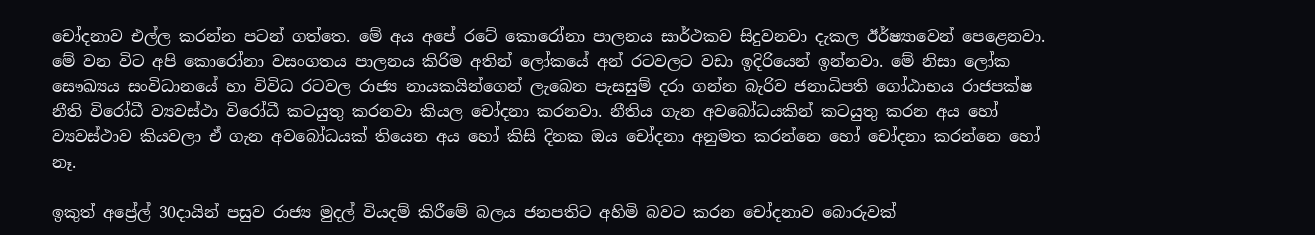චෝදනාව එල්ල කරන්න පටන් ගත්තෙ. මේ අය අපේ රටේ කොරෝනා පාලනය සාර්ථකව සිදුවනවා දැකල ඊර්ෂ්‍යාවෙන් පෙළෙනවා. මේ වන විට අපි කොරෝනා වසංගතය පාලනය කිරිම අතින් ලෝකයේ අන් රටවලට වඩා ඉදිරියෙන් ඉන්නවා. මේ නිසා ලෝක සෞඛ්‍යය සංවිධානයේ හා විවිධ රටවල රාජ්‍ය නායකයින්ගෙන් ලැබෙන පැසසුම් දරා ගන්න බැරිව ජනාධිපති ගෝඨාභය රාජපක්ෂ නීති විරෝධී ව්‍යවස්ථා විරෝධී කටයුතු කරනවා කියල චෝදනා කරනවා. නීතිය ගැන අවබෝධයකින් කටයුතු කරන අය හෝ ව්‍යවස්ථාව කියවලා ඒ ගැන අවබෝධයක් තියෙන අය හෝ කිසි දිනක ඔය චෝදනා අනුමත කරන්නෙ හෝ චෝදනා කරන්නෙ හෝ නෑ.

ඉකුත් අප්‍රේල් 30දායින් පසුව රාජ්‍ය මුදල් වියදම් කිරීමේ බලය ජනපතිට අහිමි බවට කරන චෝදනාව බොරුවක්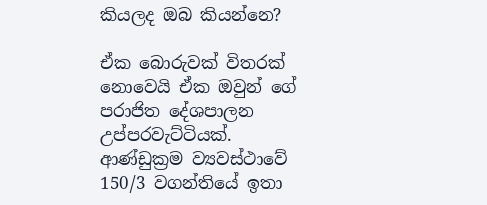කියලද ඔබ කියන්නෙ?

ඒක බොරුවක් විතරක් නොවෙයි ඒක ඔවුන් ගේ පරාජිත දේශපාලන උප්පරවැට්ටියක්. ආණ්ඩුක්‍රම ව්‍යවස්ථාවේ 150/3 වගන්තියේ ඉතා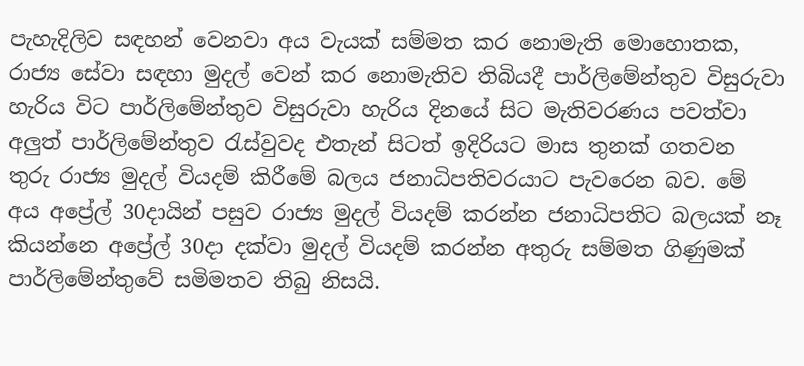පැහැදිලිව සඳහන් වෙනවා අය වැයක් සම්මත කර නොමැති මොහොතක, රාජ්‍ය සේවා සඳහා මුදල් වෙන් කර නොමැතිව තිබියදී පාර්ලිමේන්තුව විසුරුවා හැරිය විට පාර්ලිමේන්තුව විසුරුවා හැරිය දිනයේ සිට මැතිවරණය පවත්වා අලුත් පාර්ලිමේන්තුව රැස්වුවද එතැන් සිටත් ඉදිරියට මාස තුනක් ගතවන තුරු රාජ්‍ය මුදල් වියදම් කිරීමේ බලය ජනාධිපතිවරයාට පැවරෙන බව. මේ අය අප්‍රේල් 30දායින් පසුව රාජ්‍ය මුදල් වියදම් කරන්න ජනාධිපතිට බලයක් නෑ කියන්නෙ අප්‍රේල් 30දා දක්වා මුදල් වියදම් කරන්න අතුරු සම්මත ගිණුමක් පාර්ලිමේන්තුවේ සමිමතව තිබු නිසයි.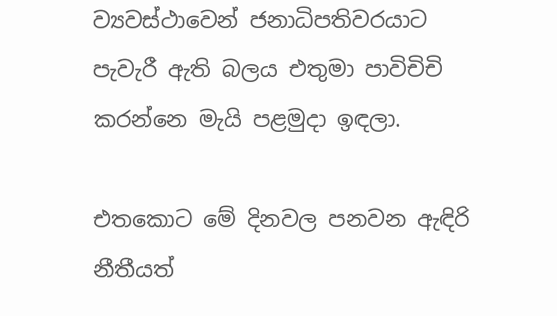ව්‍යවස්ථාවෙන් ජනාධිපතිවරයාට පැවැරී ඇති බලය එතුමා පාවිචිචි කරන්නෙ මැයි පළමුදා ඉඳලා.

එතකොට මේ දිනවල පනවන ඇඳිරි නීතීයත්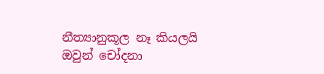නීත්‍යානුකූල නෑ කියලයි ඔවුන් චෝදනා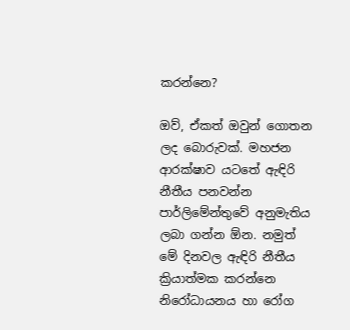කරන්නෙ?

ඔව්, ඒකත් ඔවුන් ගොතන ලද බොරුවක්. මහජන ආරක්ෂාව යටතේ ඇඳිරි නීතීය පනවන්න පාර්ලිමේන්තුවේ අනුමැතිය ලබා ගන්න ඕන. නමුත් මේ දිනවල ඇඳිරි නීතීය ක්‍රියාත්මක කරන්නෙ නිරෝධායනය හා රෝග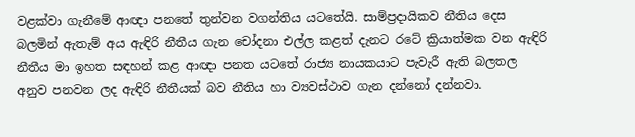වළක්වා ගැනීමේ ආඥා පනතේ තුන්වන වගන්තිය යටතේයි. සාම්ප්‍රදායිකව නීතිය දෙස බලමින් ඇතැම් අය ඇඳිරි නීතීය ගැන චෝදනා එල්ල කළත් දැනට රටේ ක්‍රියාත්මක වන ඇඳිරි නීතීය මා ඉහත සඳහන් කළ ආඥා පනත යටතේ රාජ්‍ය නායකයාට පැවැරී ඇති බලතල අනුව පනවන ලද ඇඳිරි නීතීයක් බව නීතිය හා ව්‍යවස්ථාව ගැන දන්නෝ දන්නවා.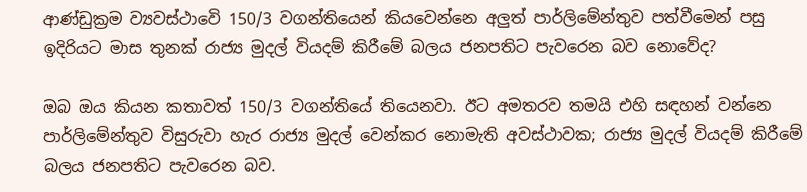ආණ්ඩුක්‍රම ව්‍යවස්ථාවෙි 150/3 වගන්තියෙන් කියවෙන්නෙ අලුත් පාර්ලිමේන්තුව පත්වීමෙන් පසු ඉදිරියට මාස තුනක් රාජ්‍ය මුදල් වියදම් කිරීමේ බලය ජනපතිට පැවරෙන බව නොවේද?

ඔබ ඔය කියන කතාවත් 150/3 වගන්තියේ තියෙනවා. ඊට අමතරව තමයි එහි සඳහන් වන්නෙ පාර්ලිමේන්තුව විසුරුවා හැර රාජ්‍ය මුදල් වෙන්කර නොමැති අවස්ථාවක; රාජ්‍ය මුදල් වියදම් කිරීමේ බලය ජනපතිට පැවරෙන බව.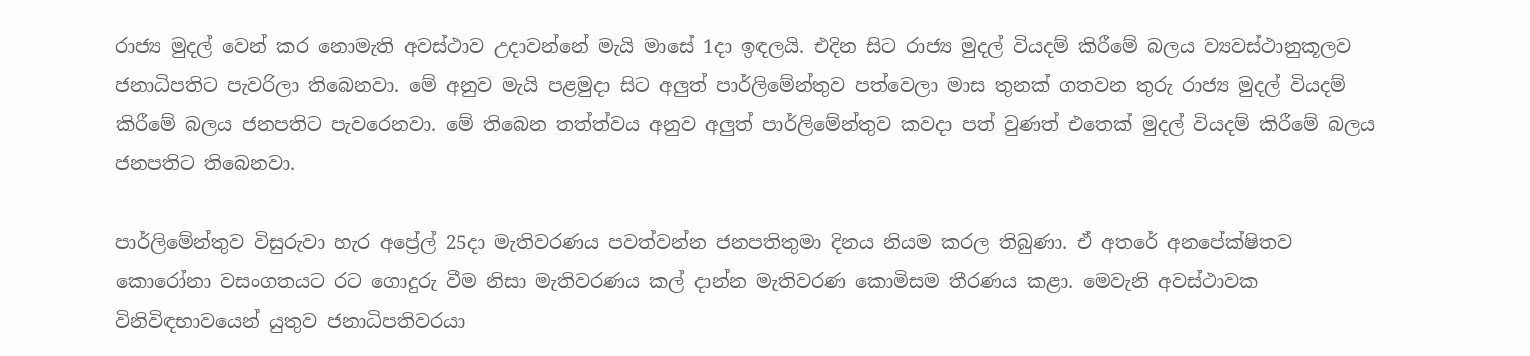රාජ්‍ය මුදල් වෙන් කර නොමැති අවස්ථාව උදාවන්නේ මැයි මාසේ 1දා ඉඳලයි. එදින සිට රාජ්‍ය මුදල් වියදම් කිරීමේ බලය ව්‍යවස්ථානුකූලව ජනාධිපතිට පැවරිලා තිබෙනවා. මේ අනුව මැයි පළමුදා සිට අලුත් පාර්ලිමේන්තුව පත්වෙලා මාස තුනක් ගතවන තුරු රාජ්‍ය මුදල් වියදම් කිරීමේ බලය ජනපතිට පැවරෙනවා. මේ තිබෙන තත්ත්වය අනුව අලුත් පාර්ලිමේන්තුව කවදා පත් වුණත් එතෙක් මුදල් වියදම් කිරීමේ බලය ජනපතිට තිබෙනවා.

පාර්ලිමේන්තුව විසුරුවා හැර අප්‍රේල් 25දා මැතිවරණය පවත්වන්න ජනපතිතුමා දිනය නියම කරල තිබුණා. ඒ අතරේ අනපේක්ෂිතව කොරෝනා වසංගතයට රට ගොදුරු වීම නිසා මැතිවරණය කල් දාන්න මැතිවරණ කොමිසම තීරණය කළා. මෙවැනි අවස්ථාවක විනිවිඳභාවයෙන් යුතුව ජනාධිපතිවරයා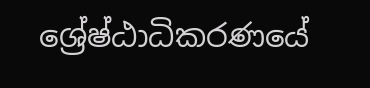ශ්‍රේෂ්ඨාධිකරණයේ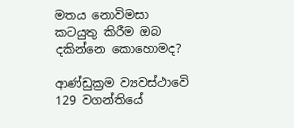මතය නොවිමසා කටයුතු කිරීම ඔබ දකින්නෙ කොහොමද?

ආණ්ඩුක්‍රම ව්‍යවස්ථාවෙි 129 වගන්තියේ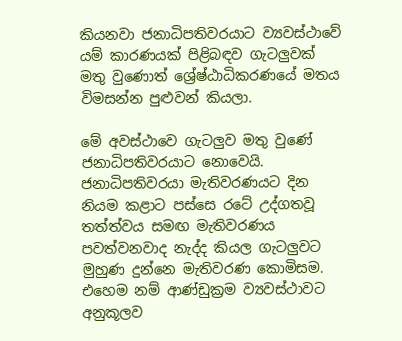කියනවා ජනාධිපතිවරයාට ව්‍යවස්ථාවේ යම් කාරණයක් පිළිබඳව ගැටලුවක් මතු වුණොත් ශ්‍රේෂ්ඨාධිකරණයේ මතය විමසන්න පුළුවන් කියලා.

මේ අවස්ථාවෙ ගැටලුව මතු වුණේ ජනාධිපතිවරයාට නොවෙයි. ජනාධිපතිවරයා මැතිවරණයට දින නියම කළාට පස්සෙ රටේ උද්ගතවූ තත්ත්වය සමඟ මැතිවරණය පවත්වනවාද නැද්ද කියල ගැටලුවට මුහුණ දුන්නෙ මැතිවරණ කොමිසම. එහෙම නම් ආණ්ඩුක්‍රම ව්‍යවස්ථාවට අනුකූලව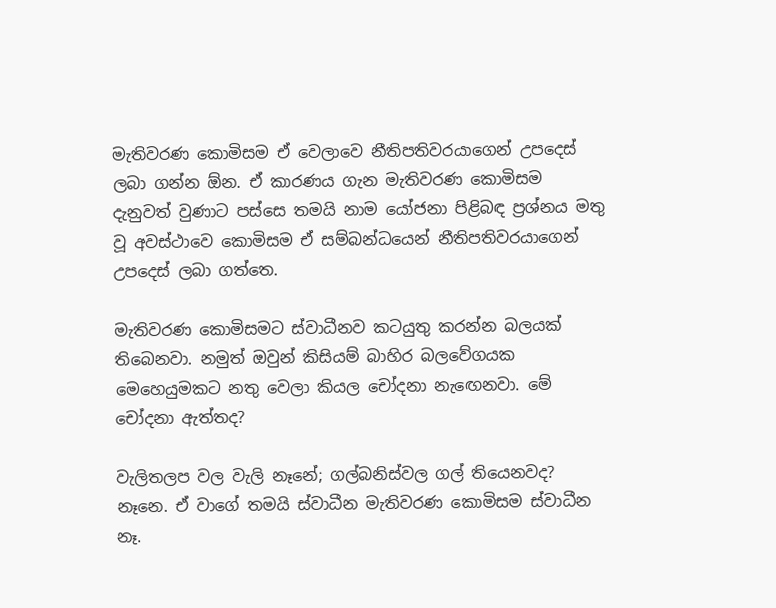මැතිවරණ කොමිසම ඒ වෙලාවෙ නීතිපතිවරයාගෙන් උපදෙස් ලබා ගන්න ඕන. ඒ කාරණය ගැන මැතිවරණ කොමිසම දැනුවත් වුණාට පස්සෙ තමයි නාම යෝජනා පිළිබඳ ප්‍රශ්නය මතු වූ අවස්ථාවෙ කොමිසම ඒ සම්බන්ධයෙන් නීතිපතිවරයාගෙන් උපදෙස් ලබා ගත්තෙ.

මැතිවරණ කොමිසමට ස්වාධීනව කටයුතු කරන්න බලයක් තිබෙනවා. නමුත් ඔවුන් කිසියම් බාහිර බලවේගයක මෙහෙයුමකට නතු වෙලා කියල චෝදනා නැඟෙනවා. මේ චෝදනා ඇත්තද?

වැලිතලප වල වැලි නෑනේ; ගල්බනිස්වල ගල් තියෙනවද? නෑනෙ. ඒ වාගේ තමයි ස්වාධීන මැතිවරණ කොමිසම ස්වාධීන නෑ.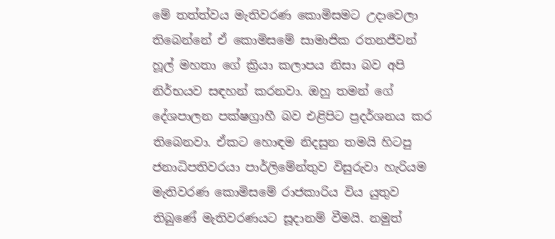මේ තත්ත්වය මැතිවරණ කොමිසමට උදාවෙලා තිබෙන්නේ ඒ කොමිසමේ සාමාජික රතනජීවන් හූල් මහතා ගේ ක්‍රියා කලාපය නිසා බව අපි නිර්භයව සඳහන් කරනවා. ඔහු තමන් ගේ දේශපාලන පක්ෂග්‍රාහී බව එළිපිට ප්‍රදර්ශනය කර තිබෙනවා. ඒකට හොඳම නිදසුන තමයි හිටපු ජනාධිපතිවරයා පාර්ලිමේන්තුව විසුරුවා හැරියම මැතිවරණ කොමිසමේ රාජකාරිය විය යුතුව තිබුණේ මැතිවරණයට සූදානම් වීමයි. නමුත්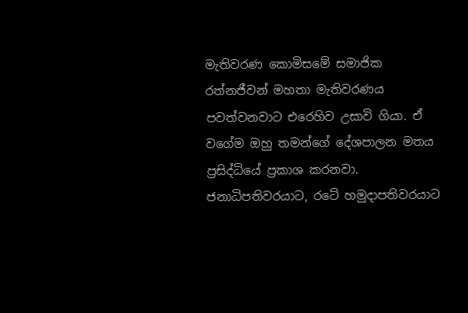මැතිවරණ කොමිසමේ සමාජික රත්නජීවන් මහතා මැතිවරණය පවත්වනවාට එරෙහිව උසාවි ගියා. ඒ වගේම ඔහු තමන්ගේ දේශපාලන මතය ප්‍රසිද්ධියේ ප්‍රකාශ කරනවා. ජනාධිපතිවරයාට, රටේ හමුදාපතිවරයාට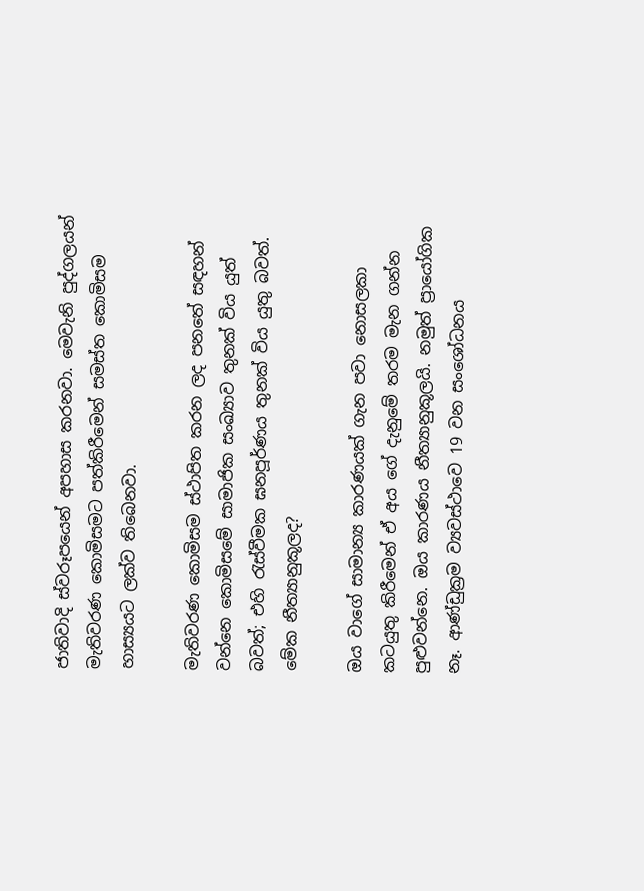ජාතිවාදි ස්වරූපයෙන් අපහාස කරනවා. මෙවැනි පුද්ගලයන් මැතිවරණ කොමිසමට පත්කිරීමෙන් සමස්ත කොමිසම හාස්‍යයට ලක්ව තිබෙනවා.

මැතිවරණ කොමිසම ස්ථාපිත කරන ලද පනතේ සඳහන් වන්නෙ කොමිසමේ සාමාජික සංඛ්‍යාව තුනක් විය යුත් බවත්; එහි රැස්වීමක ඝනපූර්ණය තුනක් විය යුතු බවත්. මේක නීත්‍යානුකූලද?

ඔය වාගේ සාමාන්‍ය කාරණයක් ගැන පවා නොසලකා කටයුතු කිරීමෙන් ඒ අය ගේ දැනුමේ තරම මැන ගන්න පුළුවන්නෙ. ඔය කාරණය නීත්‍යානුකූලයි. නමුත් ප්‍රායෝගික නෑ. ආණ්ඩුක්‍රම ව්‍යවස්ථාවෙ 19 වන සංශෝධනය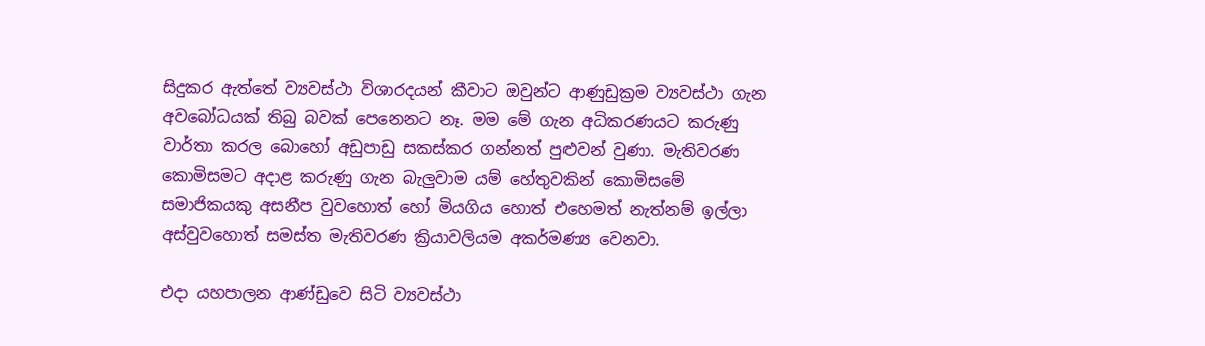සිදුකර ඇත්තේ ව්‍යවස්ථා විශාරදයන් කීවාට ඔවුන්ට ආණුඩුක්‍රම ව්‍යවස්ථා ගැන අවබෝධයක් තිබු බවක් පෙනෙනට නෑ. මම මේ ගැන අධිකරණයට කරුණු වාර්තා කරල බොහෝ අඩුපාඩු සකස්කර ගන්නත් පුළුවන් වුණා. මැතිවරණ කොමිසමට අදාළ කරුණු ගැන බැලුවාම යම් හේතුවකින් කොමිසමේ සමාජිකයකු අසනීප වුවහොත් හෝ මියගිය හොත් එහෙමත් නැත්නම් ඉල්ලා අස්වුවහොත් සමස්ත මැතිවරණ ක්‍රියාවලියම අකර්මණ්‍ය වෙනවා.

එදා යහපාලන ආණ්ඩුවෙ සිටි ව්‍යවස්ථා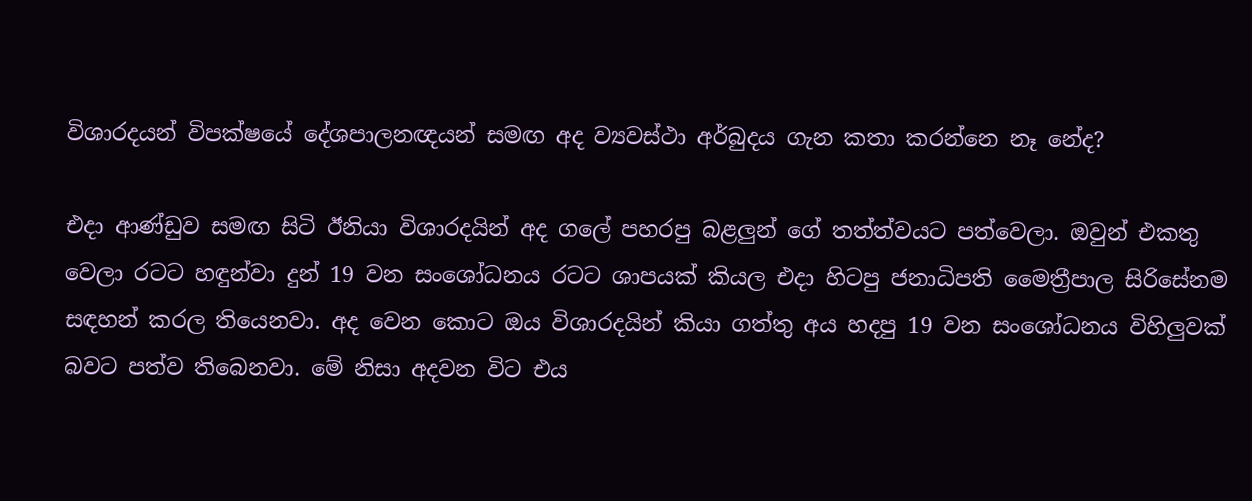විශාරදයන් විපක්ෂයේ දේශපාලනඥයන් සමඟ අද ව්‍යවස්ථා අර්බුදය ගැන කතා කරන්නෙ නෑ නේද?

එදා ආණ්ඩුව සමඟ සිටි ඊනියා විශාරදයින් අද ගලේ පහරපු බළලුන් ගේ තත්ත්වයට පත්වෙලා. ඔවුන් එකතු වෙලා රටට හඳුන්වා දුන් 19 වන සංශෝධනය රටට ශාපයක් කියල එදා හිටපු ජනාධිපති මෛත්‍රීපාල සිරිසේනම සඳහන් කරල තියෙනවා. අද වෙන කොට ඔය විශාරදයින් කියා ගත්තු අය හදපු 19 වන සංශෝධනය විහිලුවක් බවට පත්ව තිබෙනවා. මේ නිසා අදවන විට එය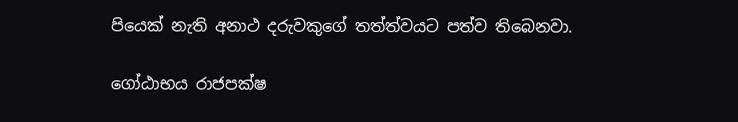පියෙක් නැති අනාථ දරුවකුගේ තත්ත්වයට පත්ව තිබෙනවා.

ගෝඨාභය රාජපක්ෂ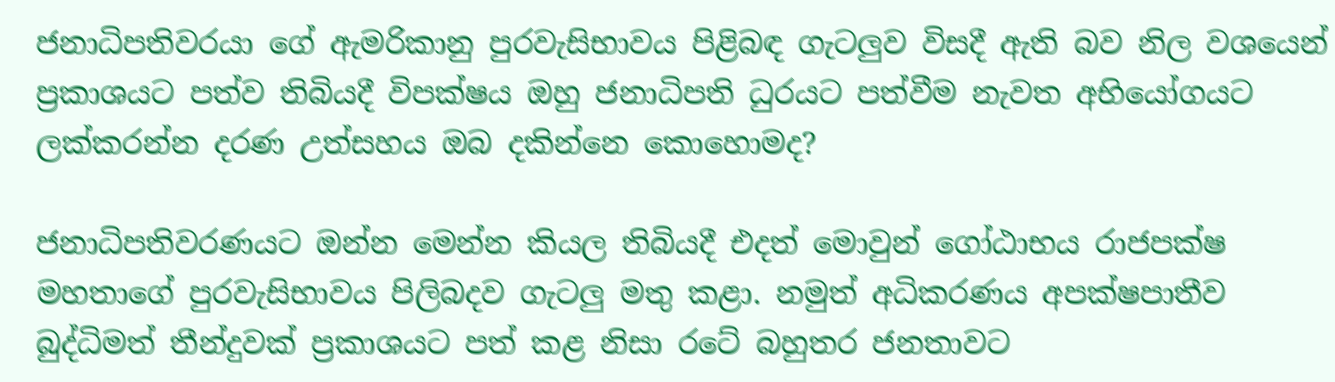ජනාධිපතිවරයා ගේ ඇමරිකානු පුරවැසිභාවය පිළිබඳ ගැටලුව විසදී ඇති බව නිල වශයෙන් ප්‍රකාශයට පත්ව තිබියදී විපක්ෂය ඔහු ජනාධිපති ධුරයට පත්වීම නැවත අභියෝගයට ලක්කරන්න දරණ උත්සහය ඔබ දකින්නෙ කොහොමද?

ජනාධිපතිවරණයට ඔන්න මෙන්න කියල තිබියදී එදත් මොවුන් ගෝඨාභය රාජපක්ෂ මහතාගේ පුරවැසිභාවය පිලිබදව ගැටලු මතු කළා. නමුත් අධිකරණය අපක්ෂපාතීව බුද්ධිමත් තීන්දුවක් ප්‍රකාශයට පත් කළ නිසා රටේ බහුතර ජනතාවට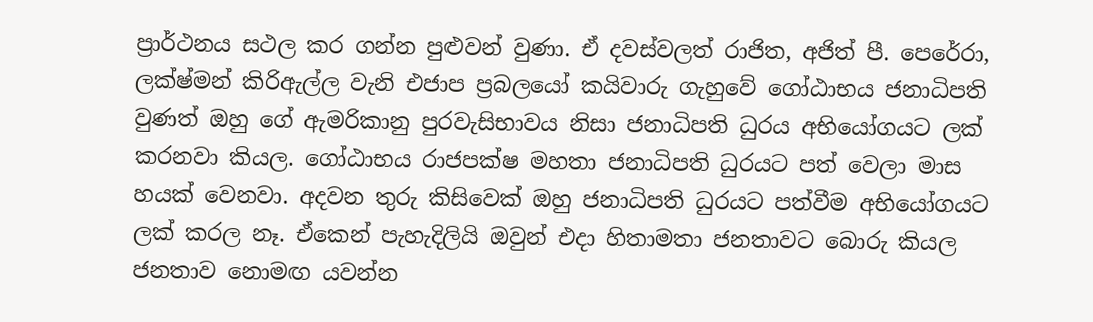ප්‍රාර්ථනය සථල කර ගන්න පුළුවන් වුණා. ඒ දවස්වලත් රාජිත, අජිත් පී. පෙරේරා, ලක්ෂ්මන් කිරිඇල්ල වැනි එජාප ප්‍රබලයෝ කයිවාරු ගැහුවේ ගෝඨාභය ජනාධිපති වුණත් ඔහු ගේ ඇමරිකානු පුරවැසිභාවය නිසා ජනාධිපති ධුරය අභියෝගයට ලක් කරනවා කියල. ගෝඨාභය රාජපක්ෂ මහතා ජනාධිපති ධුරයට පත් වෙලා මාස හයක් වෙනවා. අදවන තුරු කිසිවෙක් ඔහු ජනාධිපති ධුරයට පත්වීම අභියෝගයට ලක් කරල නෑ. ඒකෙන් පැහැදිලියි ඔවුන් එදා හිතාමතා ජනතාවට බොරු කියල ජනතාව නොමඟ යවන්න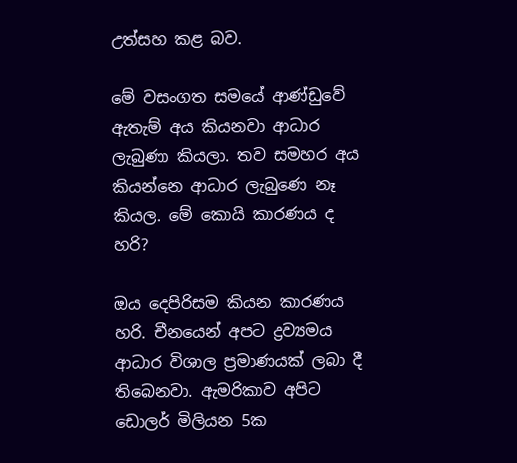උත්සහ කළ බව.

මේ වසංගත සමයේ ආණ්ඩුවේ ඇතැම් අය කියනවා ආධාර ලැබුණා කියලා. තව සමහර අය කියන්නෙ ආධාර ලැබුණෙ නෑ කියල. මේ කොයි කාරණය ද හරි?

ඔය දෙපිරිසම කියන කාරණය හරි. චීනයෙන් අපට ද්‍රව්‍යමය ආධාර විශාල ප්‍රමාණයක් ලබා දී තිබෙනවා. ඇමරිකාව අපිට ඩොලර් මිලියන 5ක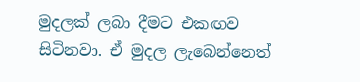මුදලක් ලබා දීමට එකඟව සිටිනවා. ඒ මුදල ලැබෙන්නෙත්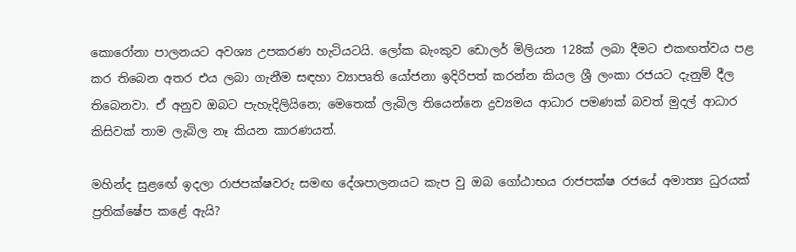කොරෝනා පාලනයට අවශ්‍ය උපකරණ හැටියටයි. ලෝක බැංකුව ඩොලර් මිලියන 128ක් ලබා දීමට එකඟත්වය පළ කර තිබෙන අතර එය ලබා ගැනීම සඳහා ව්‍යාපෘති යෝජනා ඉදිරිපත් කරන්න කියල ශ්‍රී ලංකා රජයට දැනුම් දීල තිබෙනවා. ඒ අනුව ඔබට පැහැදිලියිනෙ; මෙතෙක් ලැබිල තියෙන්නෙ ද්‍රව්‍යමය ආධාර පමණක් බවත් මුදල් ආධාර කිසිවක් තාම ලැබිල නෑ කියන කාරණයත්.

මහින්ද සුළඟේ ඉදලා රාජපක්ෂවරු සමඟ දේශපාලනයට කැප වු ඔබ ගෝඨාභය රාජපක්ෂ රජයේ අමාත්‍ය ධුරයක් ප්‍රතික්ෂේප කළේ ඇයි?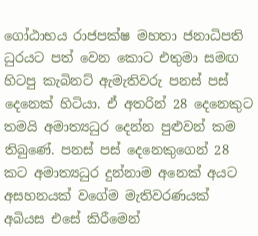ගෝඨාභය රාජපක්ෂ මහතා ජනාධිපති ධුරයට පත් වෙන කොට එතුමා සමඟ හිටපු කැබිනට් ඇමැතිවරු පනස් පස් දෙනෙක් හිටියා. ඒ අතරින් 28 දෙනෙකුට තමයි අමාත්‍යධුර දෙන්න පුළුවන් කම තිබුණේ. පනස් පස් දෙනෙකුගෙන් 28 කට අමාත්‍යධුර දුන්නාම අනෙක් අයට අසහනයක් වගේම මැතිවරණයක් අබියස එසේ කිරීමෙන්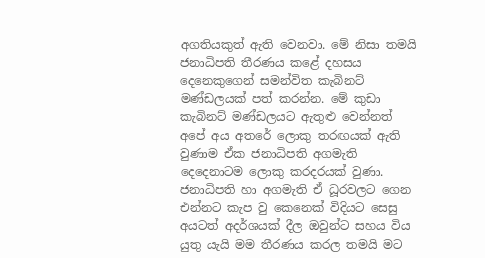අගතියකුත් ඇති වෙනවා. මේ නිසා තමයි ජනාධිපති තීරණය කළේ දහසය දෙනෙකුගෙන් සමන්විත කැබිනට් මණ්ඩලයක් පත් කරන්න. මේ කුඩා කැබිනට් මණ්ඩලයට ඇතුළු වෙන්නත් අපේ අය අතරේ ලොකු තරඟයක් ඇති වුණාම ඒක ජනාධිපති අගමැති දෙදෙනාටම ලොකු කරදරයක් වුණා. ජනාධිපති හා අගමැති ඒ ධූරවලට ගෙන එන්නට කැප වු කෙනෙක් විදියට සෙසු අයටත් අදර්ශයක් දීල ඔවුන්ට සහය විය යුතු යැයි මම තීරණය කරල තමයි මට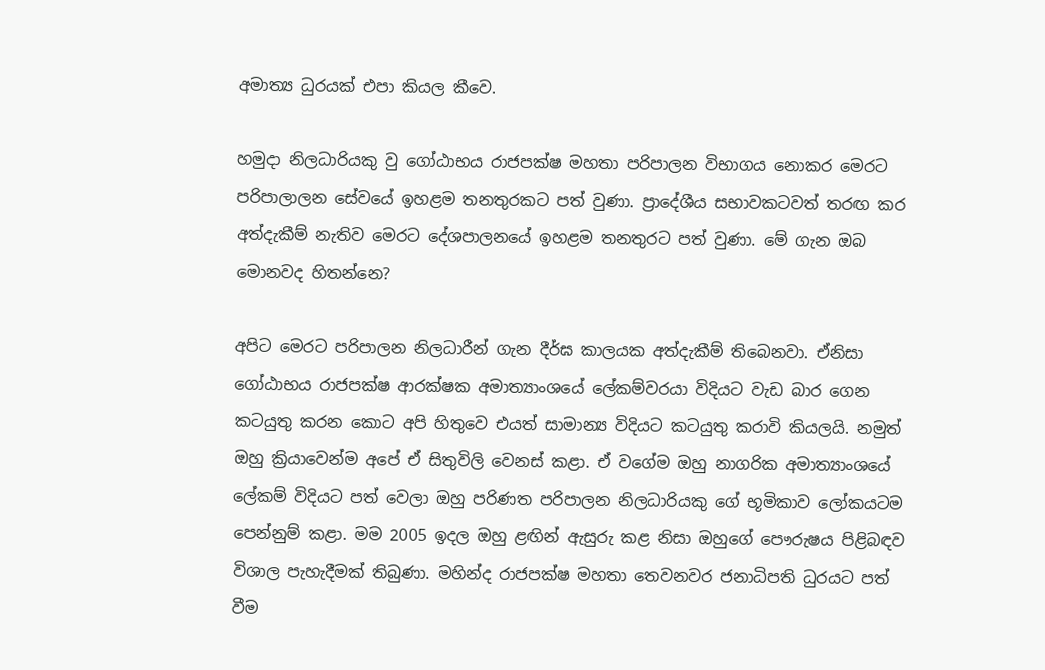අමාත්‍ය ධුරයක් එපා කියල කීවෙ.

හමුදා නිලධාරියකු වු ගෝඨාභය රාජපක්ෂ මහතා පරිපාලන විභාගය නොකර මෙරට පරිපාලාලන සේවයේ ඉහළම තනතුරකට පත් වුණා. ප්‍රාදේශීය සභාවකටවත් තරඟ කර අත්දැකීම් නැතිව මෙරට දේශපාලනයේ ඉහළම තනතුරට පත් වුණා. මේ ගැන ඔබ මොනවද හිතන්නෙ?

අපිට මෙරට පරිපාලන නිලධාරීන් ගැන දීර්ඝ කාලයක අත්දැකීම් තිබෙනවා. ඒනිසා ගෝඨාභය රාජපක්ෂ ආරක්ෂක අමාත්‍යාංශයේ ලේකම්වරයා විදියට වැඩ බාර ගෙන කටයුතු කරන කොට අපි හිතුවෙ එයත් සාමාන්‍ය විදියට කටයුතු කරාවි කියලයි. නමුත් ඔහු ක්‍රියාවෙන්ම අපේ ඒ සිතුවිලි වෙනස් කළා. ඒ වගේම ඔහු නාගරික අමාත්‍යාංශයේ ලේකම් විදියට පත් වෙලා ඔහු පරිණත පරිපාලන නිලධාරියකු ගේ භූමිකාව ලෝකයටම පෙන්නුම් කළා. මම 2005 ඉදල ඔහු ළඟින් ඇසුරු කළ නිසා ඔහුගේ පෞරුෂය පිළිබඳව විශාල පැහැදීමක් තිබුණා. මහින්ද රාජපක්ෂ මහතා තෙවනවර ජනාධිපති ධුරයට පත් වීම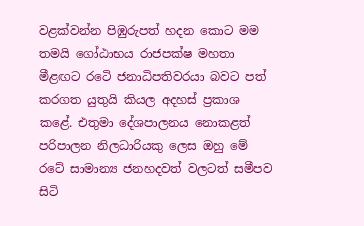වළක්වන්න පිඹුරුපත් හදන කොට මම තමයි ගෝඨාභය රාජපක්ෂ මහතා මීළඟට රටෙි ජනාධිපතිවරයා බවට පත් කරගත යුතුයි කියල අදහස් ප්‍රකාශ කළේ. එතුමා දේශපාලනය නොකළත් පරිපාලන නිලධාරියකු ලෙස ඔහු මේ රටේ සාමාන්‍ය ජනහදවත් වලටත් සමීපව සිටි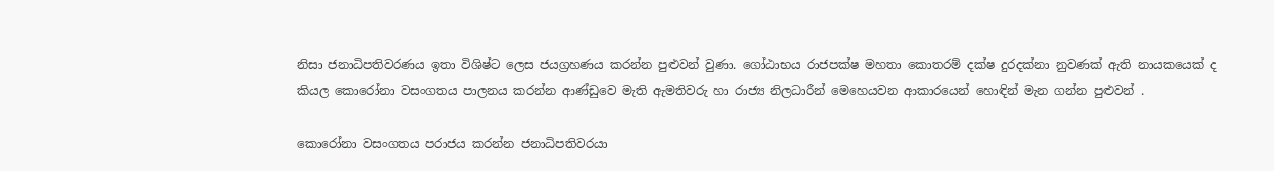නිසා ජනාධිපතිවරණය ඉතා විශිෂ්ට ලෙස ජයග්‍රහණය කරන්න පුළුවන් වුණා. ගෝඨාභය රාජපක්ෂ මහතා කොතරම් දක්ෂ දුරදක්නා නුවණක් ඇති නායකයෙක් ද කියල කොරෝනා වසංගතය පාලනය කරන්න ආණ්ඩුවෙ මැති ඇමතිවරු හා රාජ්‍ය නිලධාරීන් මෙහෙයවන ආකාරයෙන් හොඳින් මැන ගන්න පුළුවන් .

කොරෝනා වසංගතය පරාජය කරන්න ජනාධිපතිවරයා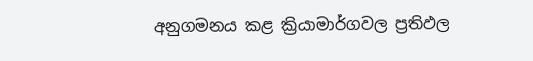අනුගමනය කළ ක්‍රියාමාර්ගවල ප්‍රතිඵල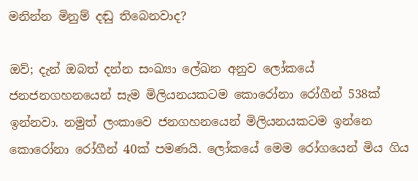මනින්න මිනුම් දඬු තිබෙනවාද?

ඔව්; දැන් ඔබත් දන්න සංඛ්‍යා ලේඛන අනුව ලෝකයේ ජනජනගහනයෙන් සැම මිලියනයකටම කොරෝනා රෝගීන් 538ක් ඉන්නවා. නමුත් ලංකාවෙ ජනගහනයෙන් මිලියනයකටම ඉන්නෙ කොරෝනා රෝගීන් 40ක් පමණයි. ලෝකයේ මෙම රෝගයෙන් මිය ගිය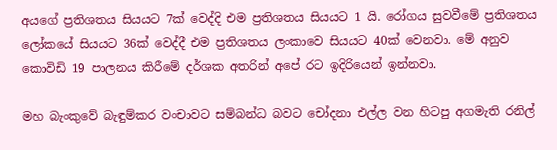අයගේ ප්‍රතිශතය සියයට 7ක් වෙද්දි එම ප්‍රතිශතය සියයට 1 යි. රෝගය සුවවීමේ ප්‍රතිශතය ලෝකයේ සියයට 36ක් වෙද්දී එම ප්‍රතිශතය ලංකාවෙ සියයට 40ක් වෙනවා. මේ අනුව කොවිඩි 19 පාලනය කිරීමේ දර්ශක අතරින් අපේ රට ඉදිරියෙන් ඉන්නවා.

මහ බැංකුවේ බැඳුම්කර වංචාවට සම්බන්ධ බවට චෝදනා එල්ල වන හිටපු අගමැති රනිල්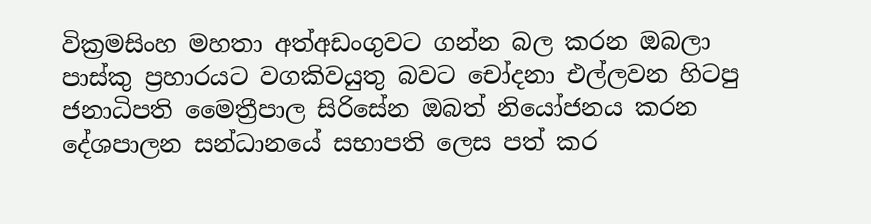වික්‍රමසිංහ මහතා අත්අඩංගුවට ගන්න බල කරන ඔබලා පාස්කු ප්‍රහාරයට වගකිවයුතු බවට චෝදනා එල්ලවන හිටපු ජනාධිපති මෛත්‍රීපාල සිරිසේන ඔබත් නියෝජනය කරන දේශපාලන සන්ධානයේ සභාපති ලෙස පත් කර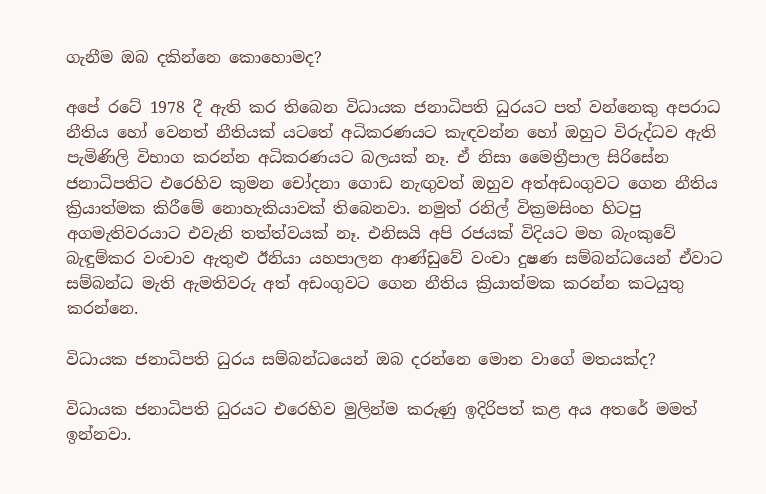ගැනීම ඔබ දකින්නෙ කොහොමද?

අපේ රටේ 1978 දී ඇති කර තිබෙන විධායක ජනාධිපති ධුරයට පත් වන්නෙකු අපරාධ නීතිය හෝ වෙනත් නීතියක් යටතේ අධිකරණයට කැඳවන්න හෝ ඔහුට විරුද්ධව ඇති පැමිණිලි විභාග කරන්න අධිකරණයට බලයක් නෑ. ඒ නිසා මෛත්‍රීපාල සිරිසේන ජනාධිපතිට එරෙහිව කුමන චෝදනා ගොඩ නැඟුවත් ඔහුව අත්අඩංගුවට ගෙන නීතිය ක්‍රියාත්මක කිරීමේ නොහැකියාවක් තිබෙනවා. නමුත් රනිල් වික්‍රමසිංහ හිටපු අගමැතිවරයාට එවැනි තත්ත්වයක් නෑ. එනිසයි අපි රජයක් විදියට මහ බැංකුවේ බැඳුම්කර වංචාව ඇතුළු ඊනියා යහපාලන ආණ්ඩුවේ වංචා දුෂණ සම්බන්ධයෙන් ඒවාට සම්බන්ධ මැති ඇමතිවරු අත් අඩංගුවට ගෙන නීතිය ක්‍රියාත්මක කරන්න කටයුතු කරන්නෙ.

විධායක ජනාධිපති ධුරය සම්බන්ධයෙන් ඔබ දරන්නෙ මොන වාගේ මතයක්ද?

විධායක ජනාධිපති ධුරයට එරෙහිව මුලින්ම කරුණු ඉදිරිපත් කළ අය අතරේ මමත් ඉන්නවා.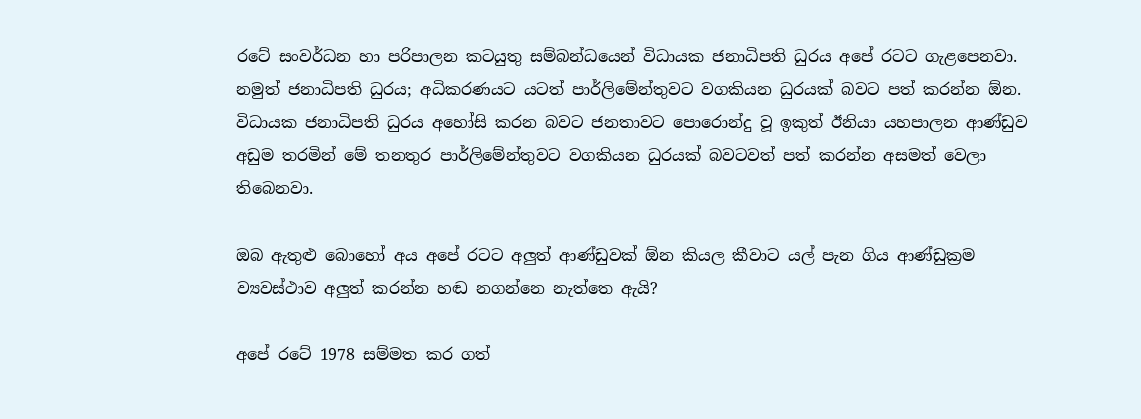රටේ සංවර්ධන හා පරිපාලන කටයුතු සම්බන්ධයෙන් විධායක ජනාධිපති ධුරය අපේ රටට ගැළපෙනවා. නමුත් ජනාධිපති ධුරය; අධිකරණයට යටත් පාර්ලිමේන්තුවට වගකියන ධුරයක් බවට පත් කරන්න ඕන. විධායක ජනාධිපති ධුරය අහෝසි කරන බවට ජනතාවට පොරොන්දු වූ ඉකුත් ඊනියා යහපාලන ආණ්ඩුව අඩුම තරමින් මේ තනතුර පාර්ලිමේන්තුවට වගකියන ධුරයක් බවටවත් පත් කරන්න අසමත් වෙලා තිබෙනවා.

ඔබ ඇතුළු බොහෝ අය අපේ රටට අලුත් ආණ්ඩුවක් ඕන කියල කීවාට යල් පැන ගිය ආණ්ඩුක්‍රම ව්‍යවස්ථාව අලුත් කරන්න හඬ නගන්නෙ නැත්තෙ ඇයි?

අපේ රටේ 1978 සම්මත කර ගත්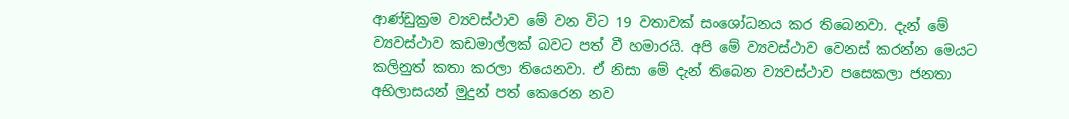ආණ්ඩුක්‍රම ව්‍යවස්ථාව මේ වන විට 19 වතාවක් සංශෝධනය කර තිබෙනවා. දැන් මේ ව්‍යවස්ථාව කඩමාල්ලක් බවට පත් වී හමාරයි. අපි මේ ව්‍යවස්ථාව වෙනස් කරන්න මෙයට කලිනුත් කතා කරලා තියෙනවා. ඒ නිසා මේ දැන් තිබෙන ව්‍යවස්ථාව පසෙකලා ජනතා අභිලාසයන් මුදුන් පත් කෙරෙන නව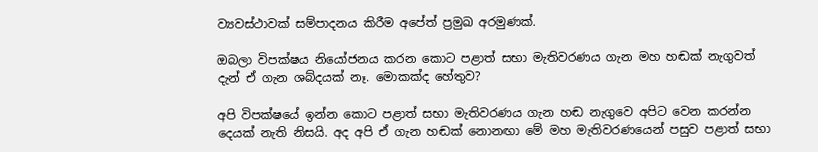ව්‍යවස්ථාවක් සම්පාදනය කිරීම අපේත් ප්‍රමුඛ අරමුණක්.

ඔබලා විපක්ෂය නියෝජනය කරන කොට පළාත් සභා මැතිවරණය ගැන මහ හඬක් නැගුවත් දැන් ඒ ගැන ශබ්දයක් නෑ. මොකක්ද හේතුව?

අපි විපක්ෂයේ ඉන්න කොට පළාත් සභා මැතිවරණය ගැන හඬ නැගුවෙ අපිට වෙන කරන්න දෙයක් නැති නිසයි. අද අපි ඒ ගැන හඬක් නොනඟා මේ මහ මැතිවරණයෙන් පසුව පළාත් සභා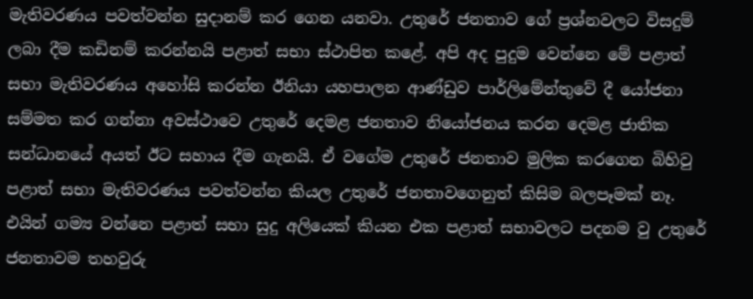මැතිවරණය පවත්වන්න සුදානම් කර ගෙන යනවා. උතුරේ ජනතාව ගේ ප්‍රශ්නවලට විසදුම් ලබා දීම කඩිනම් කරන්නයි පළාත් සභා ස්ථාපිත කළේ. අපි අද පුදුම වෙන්නෙ මේ පළාත් සභා මැතිවරණය අහෝසි කරන්න ඊනියා යහපාලන ආණ්ඩුව පාර්ලිමේන්තුවේ දී යෝජනා සම්මත කර ගන්නා අවස්ථාවෙ උතුරේ දෙමළ ජනතාව නියෝජනය කරන දෙමළ ජාතික සන්ධානයේ අයත් ඊට සහාය දීම ගැනයි. ඒ වගේම උතුරේ ජනතාව මුලික කරගෙන බිහිවු පළාත් සභා මැතිවරණය පවත්වන්න කියල උතුරේ ජනතාවගෙනුත් කිසිම බලපෑමක් නෑ. එයින් ගම්‍ය වන්නෙ පළාත් සභා සුදු අලියෙක් කියන එක පළාත් සභාවලට පදනම වු උතුරේ ජනතාවම තහවුරු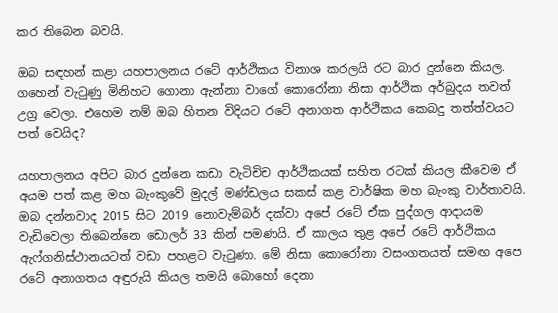කර තිබෙන බවයි.

ඔබ සඳහන් කළා යහපාලනය රටේ ආර්ථිකය විනාශ කරලයි රට බාර දුන්නෙ කියල. ගහෙන් වැටුණු මිනිහට ගොනා ඇන්නා වාගේ කොරෝනා නිසා ආර්ථික අර්බුදය තවත් උග්‍ර වෙලා. එහෙම නම් ඔබ හිතන විදියට රටේ අනාගත ආර්ථිකය කෙබදු තත්ත්වයට පත් වෙයිද?

යහපාලනය අපිට බාර දුන්නෙ කඩා වැටිචිච ආර්ථිකයක් සහිත රටක් කියල කීවෙම ඒ අයම පත් කළ මහ බැංකුවේ මුදල් මණ්ඩලය සකස් කළ වාර්ෂික මහ බැංකු වාර්තාවයි. ඔබ දන්නවාද 2015 සිට 2019 නොවැම්බර් දක්වා අපේ රටේ ඒක පුද්ගල ආදායම වැඩිවෙලා තිබෙන්නෙ ඩොලර් 33 කින් පමණයි. ඒ කාලය තුළ අපේ රටේ ආර්ථිකය ඇෆ්ගනිස්ථානයටත් වඩා පහළට වැටුණා. මේ නිසා කොරෝනා වසංගතයත් සමඟ අපෙ රටේ අනාගතය අඳුරුයි කියල තමයි බොහෝ දෙනා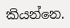කියන්නෙ.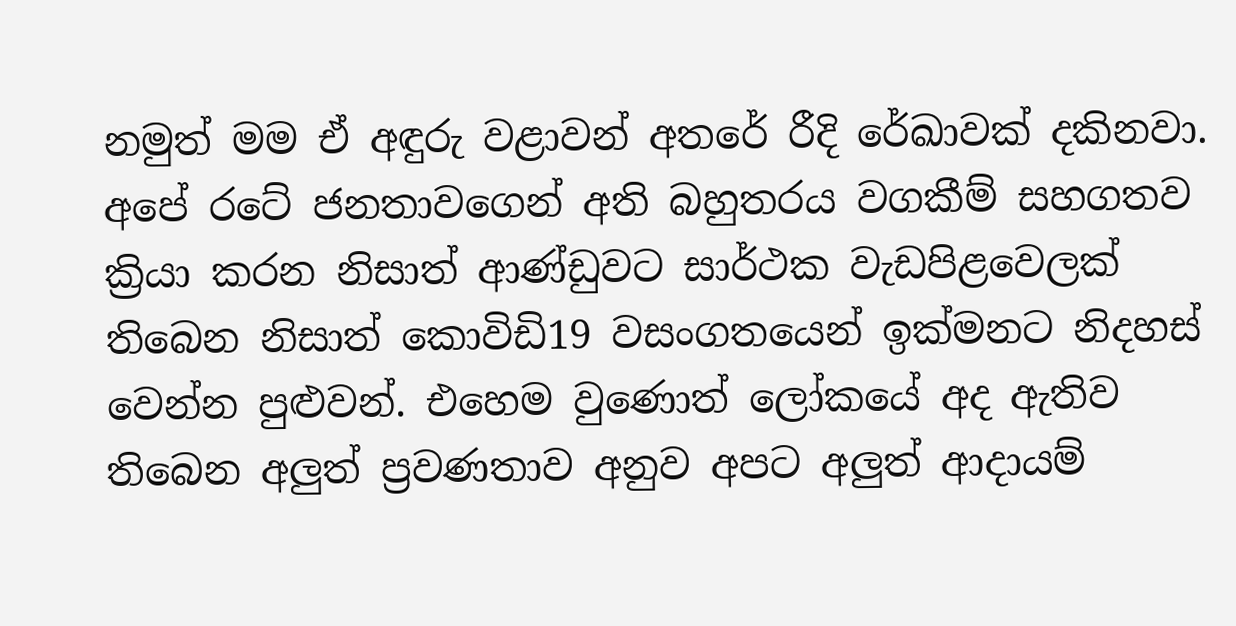නමුත් මම ඒ අඳුරු වළාවන් අතරේ රීදි රේඛාවක් දකිනවා. අපේ රටේ ජනතාවගෙන් අති බහුතරය වගකීම් සහගතව ක්‍රියා කරන නිසාත් ආණ්ඩුවට සාර්ථක වැඩපිළවෙලක් තිබෙන නිසාත් කොවිඩි19 වසංගතයෙන් ඉක්මනට නිදහස් වෙන්න පුළුවන්. එහෙම වුණොත් ලෝකයේ අද ඇතිව තිබෙන අලුත් ප්‍රවණතාව අනුව අපට අලුත් ආදායම්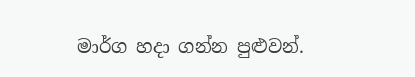මාර්ග හදා ගන්න පුළුවන්.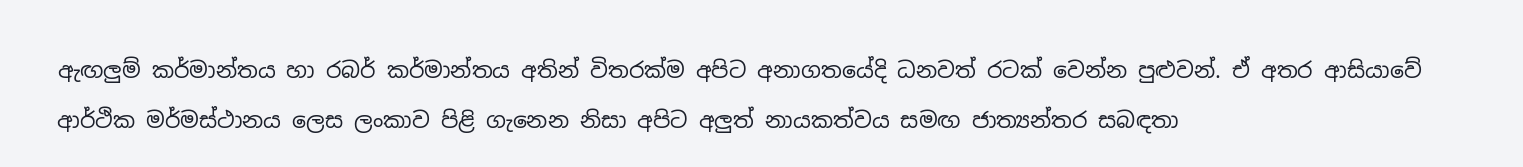ඇඟලුම් කර්මාන්තය හා රබර් කර්මාන්තය අතින් විතරක්ම අපිට අනාගතයේදි ධනවත් රටක් වෙන්න පුළුවන්. ඒ අතර ආසියාවේ ආර්ථික මර්මස්ථානය ලෙස ලංකාව පිළි ගැනෙන නිසා අපිට අලුත් නායකත්වය සමඟ ජාත්‍යන්තර සබඳතා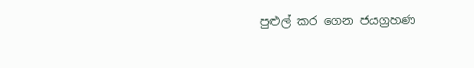පුළුල් කර ගෙන ජයග්‍රහණ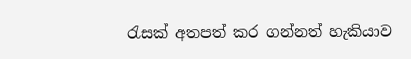රැසක් අතපත් කර ගන්නත් හැකියාව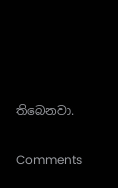තිබෙනවා.

Comments